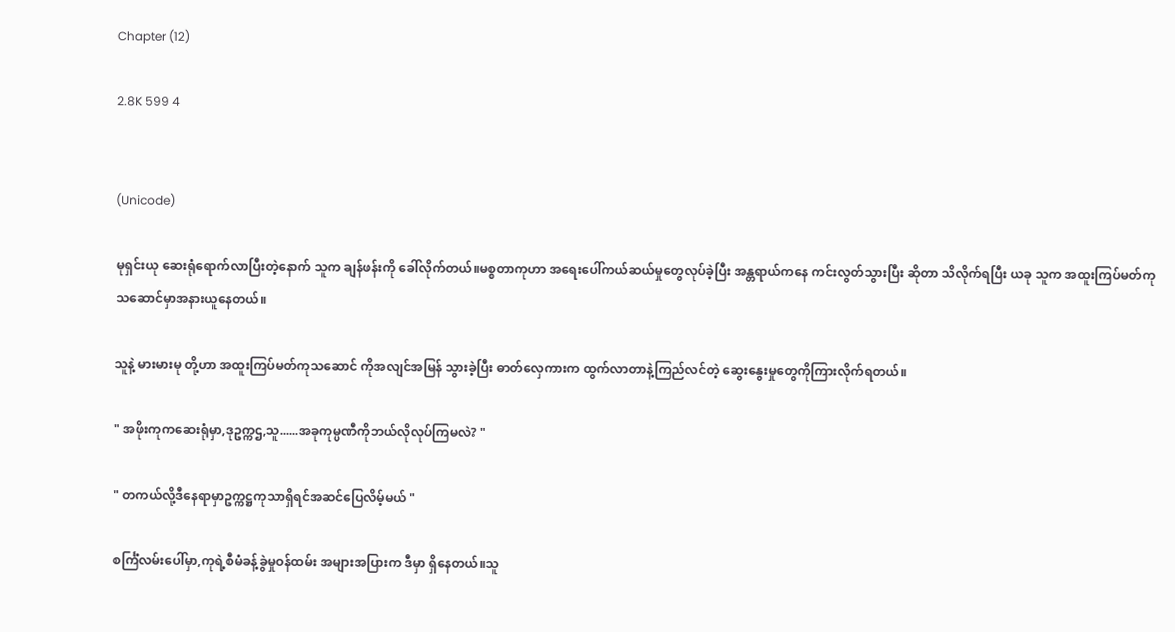Chapter (12)

2.8K 599 4


(Unicode)

မုရှင်းယု ဆေးရုံရောက်လာပြီးတဲ့နောက် သူက ချန်ဖန်းကို ခေါ်လိုက်တယ်။မစ္စတာကုဟာ အရေးပေါ်ကယ်ဆယ်မှုတွေလုပ်ခဲ့ပြီး အန္တရာယ်ကနေ ကင်းလွတ်သွားပြီး ဆိုတာ သိလိုက်ရပြီး ယခု သူက အထူးကြပ်မတ်ကုသဆောင်မှာအနားယူနေတယ်။

သူနဲ့ မားမားမု တို့ဟာ အထူးကြပ်မတ်ကုသဆောင် ကိုအလျင်အမြန် သွားခဲ့ပြီး ဓာတ်လှေကားက ထွက်လာတာနဲ့ကြည်လင်တဲ့ ဆွေးနွေးမှုတွေကိုကြားလိုက်ရတယ်။

" အဖိုးကုကဆေးရုံမှာ,ဒုဥက္ကဌ,သူ......အခုကုမ္ပဏီကိုဘယ်လိုလုပ်ကြမလဲ? "

" တကယ်လို့ဒီနေရာမှာဥက္ကဋ္ဌကုသာရှိရင်အဆင်ပြေလိမ့်မယ် "

စင်္ကြံလမ်းပေါ်မှာ,ကုရဲ့စီမံခန့်ခွဲမှုဝန်ထမ်း အများအပြားက ဒီမှာ ရှိနေတယ်။သူ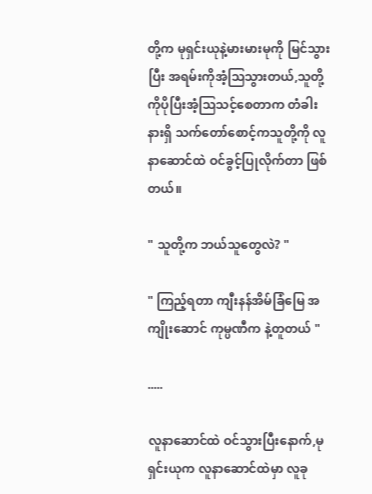တို့က မုရှင်းယုနဲ့မားမားမုကို မြင်သွားပြီး အရမ်းကိုအံ့သြသွားတယ်,သူတို့ကိုပိုပြီးအံ့သြသင့်စေတာက တံခါးနားရှိ သက်တော်စောင့်ကသူတို့ကို လူနာဆောင်ထဲ ဝင်ခွင့်ပြုလိုက်တာ ဖြစ်တယ်။

" သူတို့က ဘယ်သူတွေလဲ? "

" ကြည့်ရတာ ကျီးနန်အိမ်ခြံမြေ အကျိုးဆောင် ကုမ္ပဏီက နဲ့တူတယ် "

.....

လူနာဆောင်ထဲ ဝင်သွားပြီးနောက်,မုရှင်းယုက လူနာဆောင်ထဲမှာ လူခု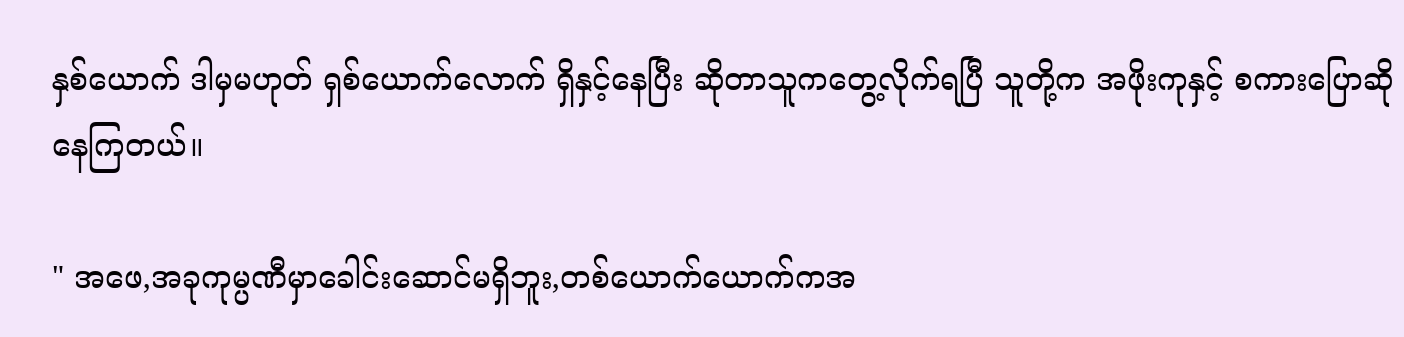နှစ်ယောက် ဒါမှမဟုတ် ရှစ်ယောက်လောက် ရှိနှင့်နေပြီး ဆိုတာသူကတွေ့လိုက်ရပြီ သူတို့က အဖိုးကုနှင့် စကားပြောဆိုနေကြတယ်။

" အဖေ,အခုကုမ္ပဏီမှာခေါင်းဆောင်မရှိဘူး,တစ်ယောက်ယောက်ကအ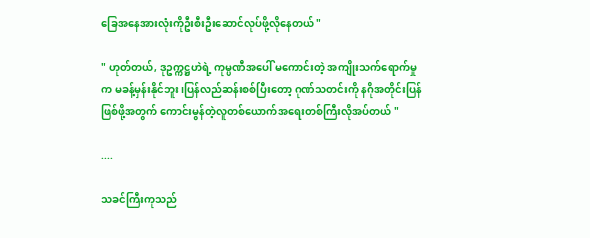ခြေအနေအားလုံးကိုဦးစီးဦးဆောင်လုပ်ဖို့လိုနေတယ် "

" ဟုတ်တယ်, ဒုဥက္ကဋ္ဌဟဲရဲ့ ကုမ္ပဏီအပေါ် မကောင်းတဲ့ အကျိုးသက်ရောက်မှုက မခန့်မှန်းနိုင်ဘူး၊ပြန်လည်ဆန်းစစ်ပြီးတော့ ဂုဏ်သတင်းကို နဂိုအတိုင်းပြန်ဖြစ်ဖို့အတွက် ကောင်းမွန်တဲ့လူတစ်ယောက်အရေးတစ်ကြီးလိုအပ်တယ် "

....

သခင်ကြီးကုသည်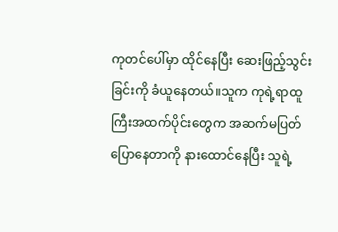ကုတင်ပေါ်မှာ ထိုင်နေပြီး ဆေးဖြည့်သွင်းခြင်းကို ခံယူနေတယ်။သူက ကုရဲ့ရာထူကြီးအထက်ပိုင်းတွေက အဆက်မပြတ် ပြောနေတာကို နားထောင်နေပြီး သူရဲ့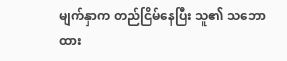မျက်နှာက တည်ငြိမ်နေပြီး သူ၏ သဘောထား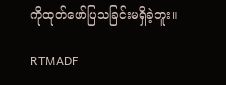ကိုထုတ်ဖော်ပြသခြင်းမရှိခဲ့ဘူး။

RTMADF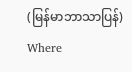(မြန်မာဘာသာပြန်) Where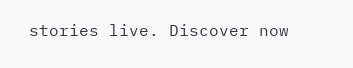stories live. Discover now